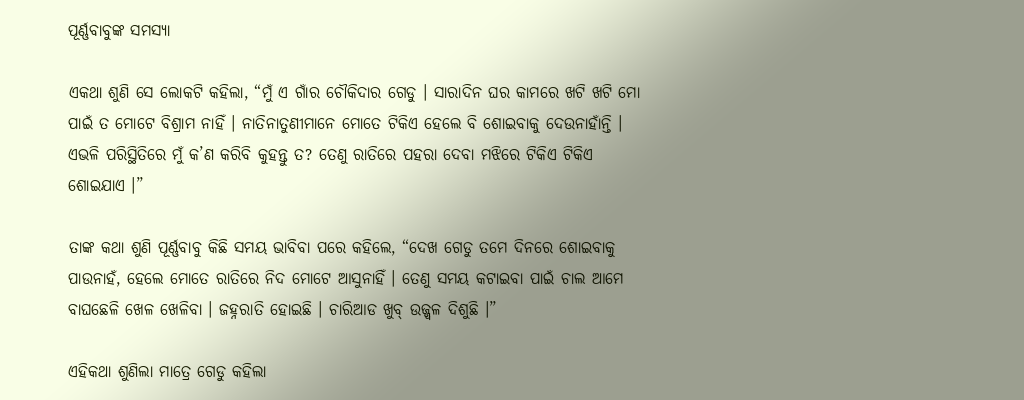ପୂର୍ଣ୍ଣବାବୁଙ୍କ ସମସ୍ୟା

ଏକଥା ଶୁଣି ସେ ଲୋକଟି କହିଲା, “ମୁଁ ଏ ଗାଁର ଚୌକିଦାର ଗେଡୁ । ସାରାଦିନ ଘର କାମରେ ଖଟି ଖଟି ମୋ ପାଇଁ ତ ମୋଟେ ବିଶ୍ରାମ ନାହିଁ । ନାତିନାତୁଣୀମାନେ ମୋତେ ଟିକିଏ ହେଲେ ବି ଶୋଇବାକୁ ଦେଉନାହାଁନ୍ତି । ଏଭଳି ପରିସ୍ଥିତିରେ ମୁଁ କ’ଣ କରିବି କୁହନ୍ତୁ ତ? ତେଣୁ ରାତିରେ ପହରା ଦେବା ମଝିରେ ଟିକିଏ ଟିକିଏ ଶୋଇଯାଏ ।”

ତାଙ୍କ କଥା ଶୁଣି ପୂର୍ଣ୍ଣବାବୁ କିଛି ସମୟ ଭାବିବା ପରେ କହିଲେ, “ଦେଖ ଗେଡୁ ତମେ ଦିନରେ ଶୋଇବାକୁ ପାଉନାହଁ, ହେଲେ ମୋତେ ରାତିରେ ନିଦ ମୋଟେ ଆସୁନାହିଁ । ତେଣୁ ସମୟ କଟାଇବା ପାଇଁ ଚାଲ ଆମେ ବାଘଛେଳି ଖେଳ ଖେଳିବା । ଜହ୍ନରାତି ହୋଇଛି । ଚାରିଆଡ ଖୁବ୍ ଉଜ୍ଜ୍ୱଳ ଦିଶୁଛି ।”

ଏହିକଥା ଶୁଣିଲା ମାତ୍ରେ ଗେଡୁ କହିଲା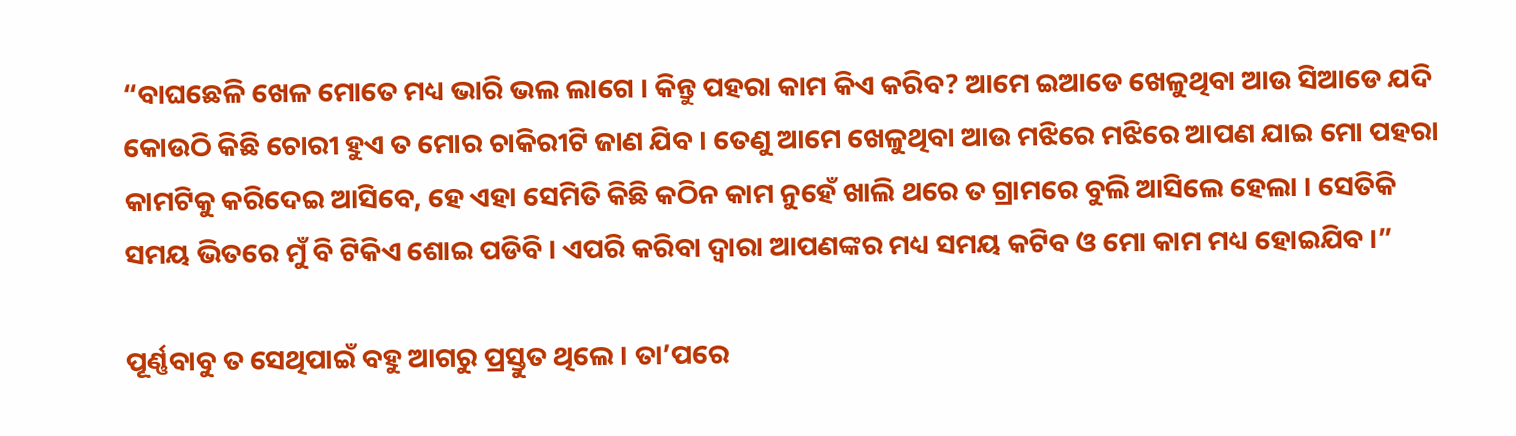“ବାଘଛେଳି ଖେଳ ମୋତେ ମଧ୍ୟ ଭାରି ଭଲ ଲାଗେ । କିନ୍ତୁ ପହରା କାମ କିଏ କରିବ? ଆମେ ଇଆଡେ ଖେଳୁଥିବା ଆଉ ସିଆଡେ ଯଦି କୋଉଠି କିଛି ଚୋରୀ ହୁଏ ତ ମୋର ଚାକିରୀଟି ଜାଣ ଯିବ । ତେଣୁ ଆମେ ଖେଳୁଥିବା ଆଉ ମଝିରେ ମଝିରେ ଆପଣ ଯାଇ ମୋ ପହରା କାମଟିକୁ କରିଦେଇ ଆସିବେ, ହେ ଏହା ସେମିତି କିଛି କଠିନ କାମ ନୁହେଁ ଖାଲି ଥରେ ତ ଗ୍ରାମରେ ବୁଲି ଆସିଲେ ହେଲା । ସେତିକି ସମୟ ଭିତରେ ମୁଁ ବି ଟିକିଏ ଶୋଇ ପଡିବି । ଏପରି କରିବା ଦ୍ୱାରା ଆପଣଙ୍କର ମଧ୍ୟ ସମୟ କଟିବ ଓ ମୋ କାମ ମଧ୍ୟ ହୋଇଯିବ ।”

ପୂର୍ଣ୍ଣବାବୁ ତ ସେଥିପାଇଁ ବହୁ ଆଗରୁ ପ୍ରସ୍ତୁତ ଥିଲେ । ତା’ପରେ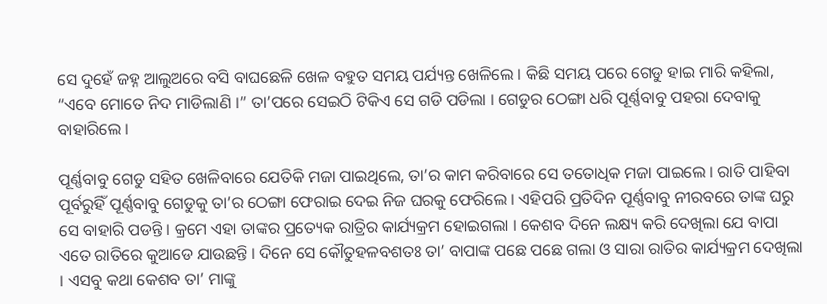ସେ ଦୁହେଁ ଜହ୍ନ ଆଲୁଅରେ ବସି ବାଘଛେଳି ଖେଳ ବହୁତ ସମୟ ପର୍ଯ୍ୟନ୍ତ ଖେଳିଲେ । କିଛି ସମୟ ପରେ ଗେଡୁ ହାଇ ମାରି କହିଲା, “ଏବେ ମୋତେ ନିଦ ମାଡିଲାଣି ।” ତା’ପରେ ସେଇଠି ଟିକିଏ ସେ ଗଡି ପଡିଲା । ଗେଡୁର ଠେଙ୍ଗା ଧରି ପୂର୍ଣ୍ଣବାବୁ ପହରା ଦେବାକୁ ବାହାରିଲେ ।

ପୂର୍ଣ୍ଣବାବୁ ଗେଡୁ ସହିତ ଖେଳିବାରେ ଯେତିକି ମଜା ପାଇଥିଲେ, ତା’ର କାମ କରିବାରେ ସେ ତତୋଧିକ ମଜା ପାଇଲେ । ରାତି ପାହିବା ପୂର୍ବରୁହିଁ ପୂର୍ଣ୍ଣବାବୁ ଗେଡୁକୁ ତା’ର ଠେଙ୍ଗା ଫେରାଇ ଦେଇ ନିଜ ଘରକୁ ଫେରିଲେ । ଏହିପରି ପ୍ରତିଦିନ ପୂର୍ଣ୍ଣବାବୁ ନୀରବରେ ତାଙ୍କ ଘରୁ ସେ ବାହାରି ପଡନ୍ତି । କ୍ରମେ ଏହା ତାଙ୍କର ପ୍ରତ୍ୟେକ ରାତ୍ରିର କାର୍ଯ୍ୟକ୍ରମ ହୋଇଗଲା । କେଶବ ଦିନେ ଲକ୍ଷ୍ୟ କରି ଦେଖିଲା ଯେ ବାପା ଏତେ ରାତିରେ କୁଆଡେ ଯାଉଛନ୍ତି । ଦିନେ ସେ କୌତୁହଳବଶତଃ ତା’ ବାପାଙ୍କ ପଛେ ପଛେ ଗଲା ଓ ସାରା ରାତିର କାର୍ଯ୍ୟକ୍ରମ ଦେଖିଲା । ଏସବୁ କଥା କେଶବ ତା’ ମାଙ୍କୁ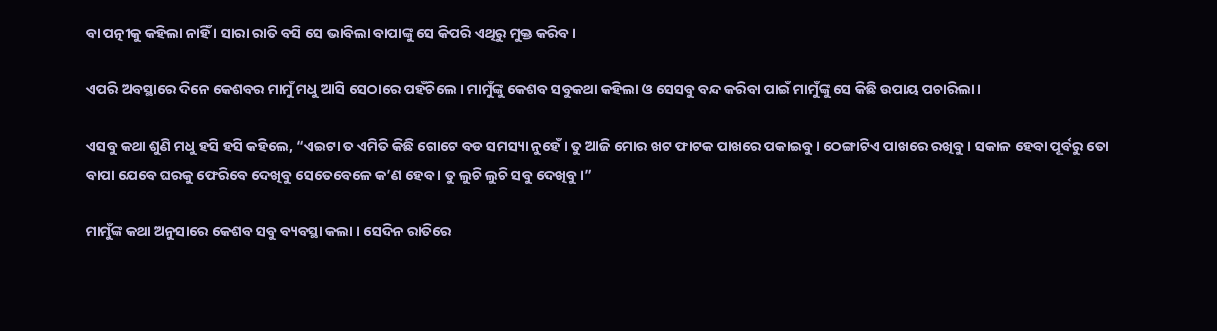ବା ପତ୍ନୀକୁ କହିଲା ନାହିଁ । ସାରା ରାତି ବସି ସେ ଭାବିଲା ବାପାଙ୍କୁ ସେ କିପରି ଏଥିରୁ ମୁକ୍ତ କରିବ ।

ଏପରି ଅବସ୍ଥାରେ ଦିନେ କେଶବର ମାମୁଁ ମଧୁ ଆସି ସେଠାରେ ପହଁଚିଲେ । ମାମୁଁଙ୍କୁ କେଶବ ସବୁକଥା କହିଲା ଓ ସେସବୁ ବନ୍ଦ କରିବା ପାଇଁ ମାମୁଁଙ୍କୁ ସେ କିଛି ଉପାୟ ପଚାରିଲା ।

ଏସବୁ କଥା ଶୁଣି ମଧୁ ହସି ହସି କହିଲେ, “ଏଇଟା ତ ଏମିତି କିଛି ଗୋଟେ ବଡ ସମସ୍ୟା ନୁହେଁ । ତୁ ଆଜି ମୋର ଖଟ ଫାଟକ ପାଖରେ ପକାଇବୁ । ଠେଙ୍ଗାଟିଏ ପାଖରେ ରଖିବୁ । ସକାଳ ହେବା ପୂର୍ବରୁ ତୋ ବାପା ଯେବେ ଘରକୁ ଫେରିବେ ଦେଖିବୁ ସେତେବେଳେ କ’ଣ ହେବ । ତୁ ଲୁଚି ଲୁଚି ସବୁ ଦେଖିବୁ ।”

ମାମୁଁଙ୍କ କଥା ଅନୁସାରେ କେଶବ ସବୁ ବ୍ୟବସ୍ଥା କଲା । ସେଦିନ ରାତିରେ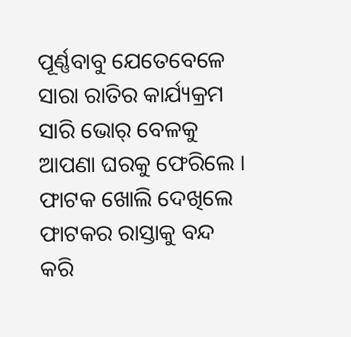ପୂର୍ଣ୍ଣବାବୁ ଯେତେବେଳେ ସାରା ରାତିର କାର୍ଯ୍ୟକ୍ରମ ସାରି ଭୋର୍ ବେଳକୁ ଆପଣା ଘରକୁ ଫେରିଲେ । ଫାଟକ ଖୋଲି ଦେଖିଲେ ଫାଟକର ରାସ୍ତାକୁ ବନ୍ଦ କରି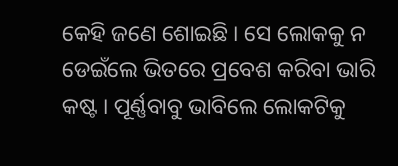କେହି ଜଣେ ଶୋଇଛି । ସେ ଲୋକକୁ ନ ଡେଇଁଲେ ଭିତରେ ପ୍ରବେଶ କରିବା ଭାରି କଷ୍ଟ । ପୂର୍ଣ୍ଣବାବୁ ଭାବିଲେ ଲୋକଟିକୁ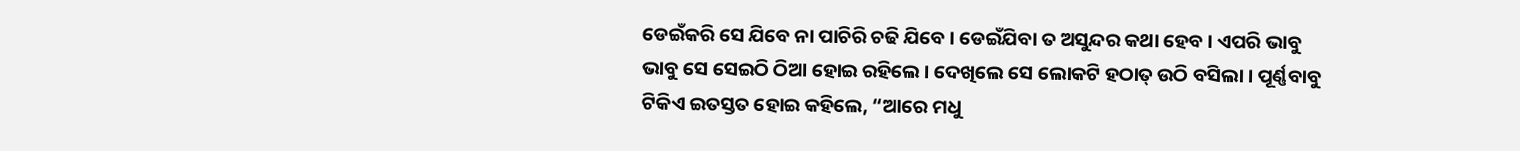ଡେଇଁକରି ସେ ଯିବେ ନା ପାଚିରି ଚଢି ଯିବେ । ଡେଇଁଯିବା ତ ଅସୁନ୍ଦର କଥା ହେବ । ଏପରି ଭାବୁ ଭାବୁ ସେ ସେଇଠି ଠିଆ ହୋଇ ରହିଲେ । ଦେଖିଲେ ସେ ଲୋକଟି ହଠାତ୍ ଉଠି ବସିଲା । ପୂର୍ଣ୍ଣବାବୁ ଟିକିଏ ଇତସ୍ତତ ହୋଇ କହିଲେ, “ଆରେ ମଧୁ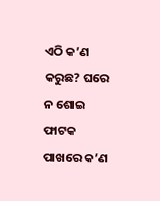ଏଠି କ’ଣ କରୁଛ? ଘରେ ନ ଶୋଇ ଫାଟକ ପାଖରେ କ’ଣ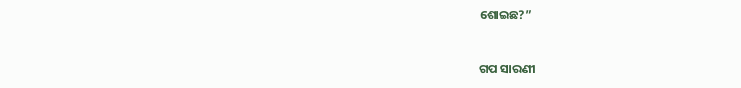ଶୋଇଛ?”


ଗପ ସାରଣୀ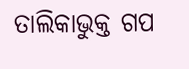ତାଲିକାଭୁକ୍ତ ଗପ